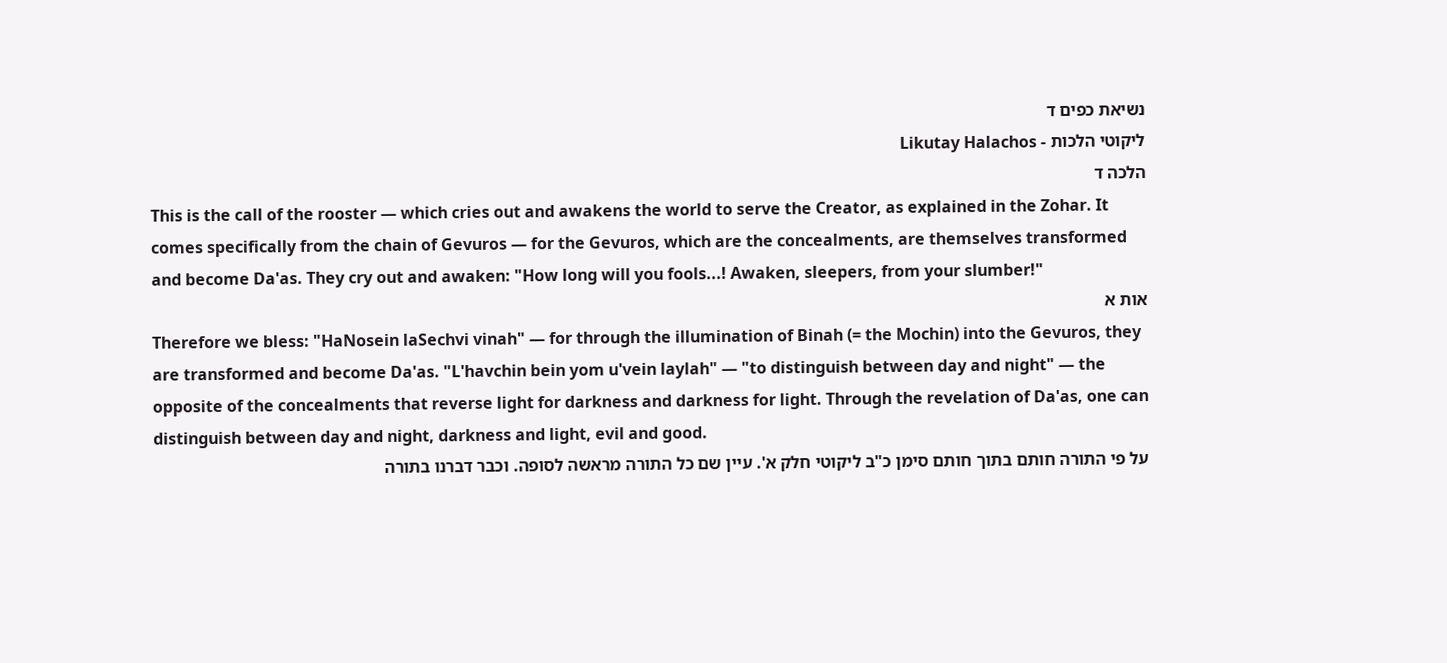נשיאת כפים ד
ליקוטי הלכות - Likutay Halachos
הלכה ד
This is the call of the rooster — which cries out and awakens the world to serve the Creator, as explained in the Zohar. It comes specifically from the chain of Gevuros — for the Gevuros, which are the concealments, are themselves transformed and become Da'as. They cry out and awaken: "How long will you fools...! Awaken, sleepers, from your slumber!"
אות א
Therefore we bless: "HaNosein laSechvi vinah" — for through the illumination of Binah (= the Mochin) into the Gevuros, they are transformed and become Da'as. "L'havchin bein yom u'vein laylah" — "to distinguish between day and night" — the opposite of the concealments that reverse light for darkness and darkness for light. Through the revelation of Da'as, one can distinguish between day and night, darkness and light, evil and good.
על פי התורה חותם בתוך חותם סימן כ"ב ליקוטי חלק א'. עיין שם כל התורה מראשה לסופה. וכבר דברנו בתורה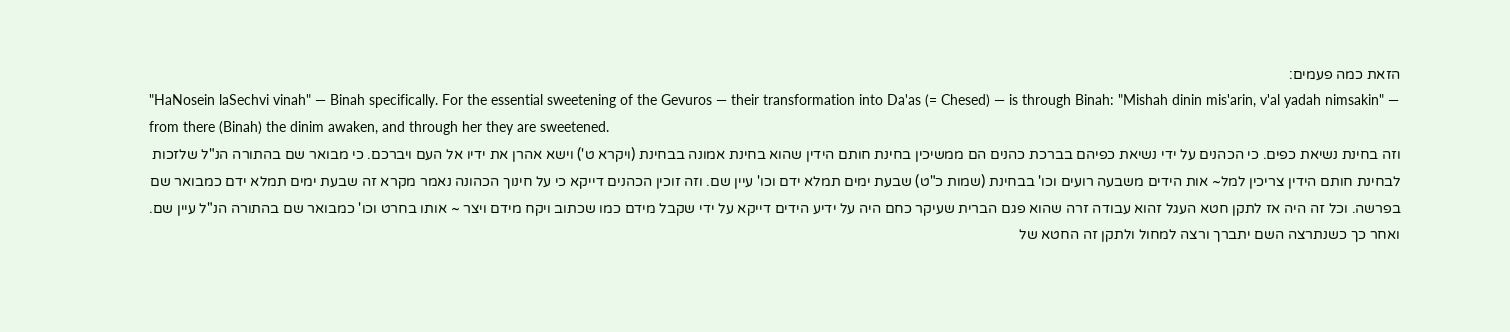הזאת כמה פעמים:
"HaNosein laSechvi vinah" — Binah specifically. For the essential sweetening of the Gevuros — their transformation into Da'as (= Chesed) — is through Binah: "Mishah dinin mis'arin, v'al yadah nimsakin" — from there (Binah) the dinim awaken, and through her they are sweetened.
וזה בחינת נשיאת כפים. כי הכהנים על ידי נשיאת כפיהם בברכת כהנים הם ממשיכין בחינת חותם הידין שהוא בחינת אמונה בבחינת (ויקרא ט') וישא אהרן את ידיו אל העם ויברכם. כי מבואר שם בהתורה הנ"ל שלזכות לבחינת חותם הידין צריכין למל~ אות הידים משבעה רועים וכו' בבחינת (שמות כ"ט) שבעת ימים תמלא ידם וכו' עיין שם. וזה זוכין הכהנים דייקא כי על חינוך הכהונה נאמר מקרא זה שבעת ימים תמלא ידם כמבואר שם בפרשה. וכל זה היה אז לתקן חטא העגל זהוא עבודה זרה שהוא פגם הברית שעיקר כחם היה על ידיע הידים דייקא על ידי שקבל מידם כמו שכתוב ויקח מידם ויצר ~ אותו בחרט וכו' כמבואר שם בהתורה הנ"ל עיין שם. ואחר כך כשנתרצה השם יתברך ורצה למחול ולתקן זה החטא של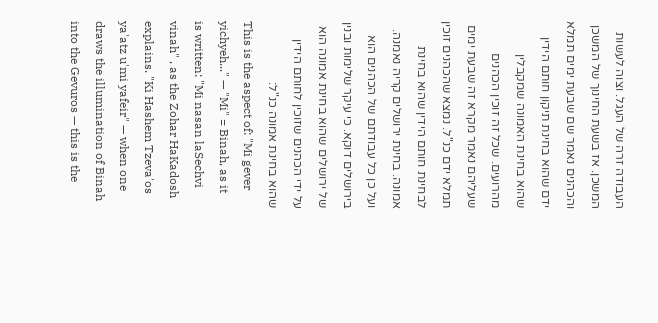העבודה זרה של העגל. וצוה לעשות המשכן. אז בשעת החינוך של המשכן והכהנים נאמר שם שבעת ימים תמלא ידם שהוא בחינת תיקון חותם הידין שהוא בחינת האמונה שמקבלין מהרועים. שכל זה זוכין הכהנים שעליהם נאמר מקרא זה שבעת ימים תמלא ידם כנ"ל. נמצא שהכהנים זוכין לבחינת חותם הידין שהוא בחינת אמונה. בחינת ירושלים קריה נאמנה. ועל כן כל עבודתם של הכהנים הוא בירושלים דוקא. כי עיקר שלימות ובנין של ירושלים שהוא בחינת אמונה הוא על ידי הכהנים שזוכין לחותם הידין שהוא בחינת אמונה כנ"ל:
This is the aspect of: "Mi gever yichyeh..." — "Mi" = Binah, as it is written: "Mi nasan laSechvi vinah" , as the Zohar HaKadosh explains. "Ki Hashem Tzeva'os ya'atz u'mi yafeir" — when one draws the illumination of Binah into the Gevuros — this is the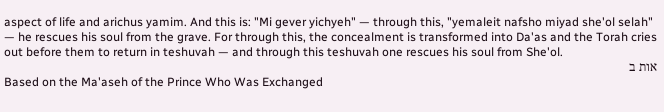aspect of life and arichus yamim. And this is: "Mi gever yichyeh" — through this, "yemaleit nafsho miyad she'ol selah" — he rescues his soul from the grave. For through this, the concealment is transformed into Da'as and the Torah cries out before them to return in teshuvah — and through this teshuvah one rescues his soul from She'ol.
אות ב
Based on the Ma'aseh of the Prince Who Was Exchanged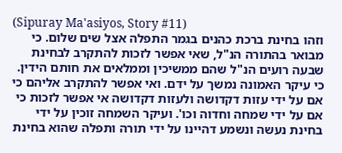(Sipuray Ma'asiyos, Story #11)
וזהו בחינת ברכת כהנים בגמר התפלה אצל שים שלום. כי מבואר בהתורה הנ"ל, שאי אפשר לזכות להתקרב לבחינת שבעה רועים הנ"ל שהם ממשיכין וממלאים את חותם הידין. כי עיקר האמונה נמשך על ידם. ואי אפשר להתקרב אליהם כי אם על ידי עזות דקדושה ולעזות דקדושה אי אפשר לזכות כי אם על ידי שמחה וחדוה וכו'. ועיקר השמחה זוכין על ידי בחינת נעשה ונשמע דהיינו על ידי תורה ותפלה שהוא בחינת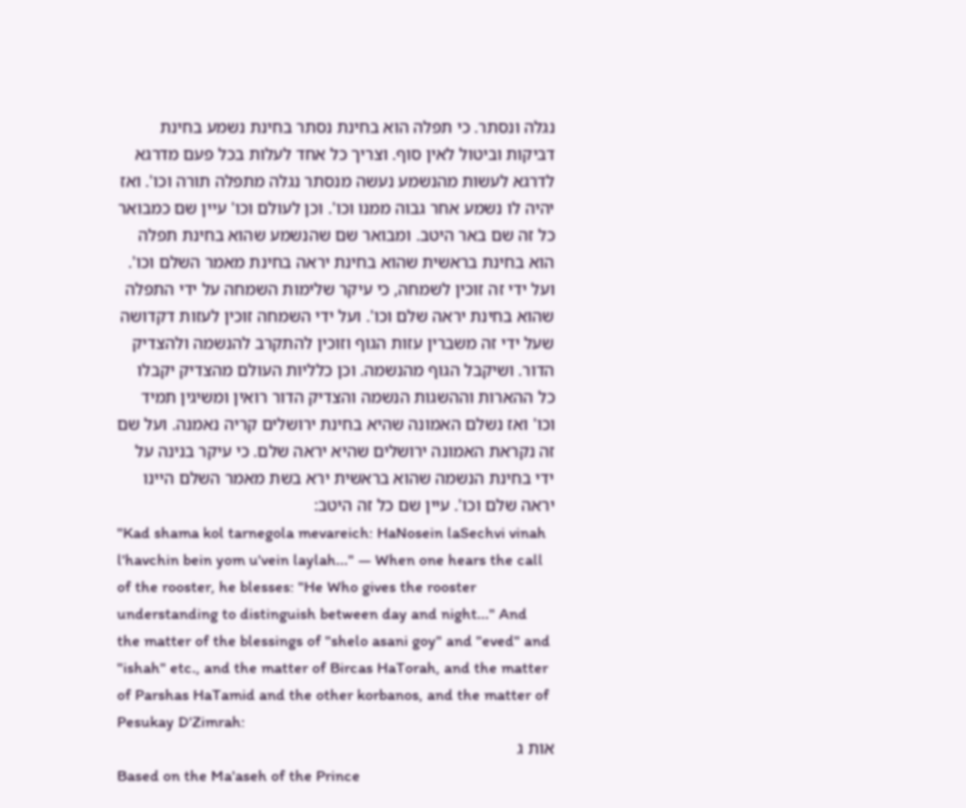נגלה ונסתר. כי תפלה הוא בחינת נסתר בחינת נשמע בחינת דביקות וביטול לאין סוף. וצריך כל אחד לעלות בכל פעם מדרגא לדרגא לעשות מהנשמע נעשה מנסתר נגלה מתפלה תורה וכו'. ואז יהיה לו נשמע אחר גבוה ממנו וכו'. וכן לעולם וכו' עיין שם כמבואר כל זה שם באר היטב. ומבואר שם שהנשמע שהוא בחינת תפלה הוא בחינת בראשית שהוא בחינת יראה בחינת מאמר השלם וכו'. ועל ידי זה זוכין לשמחה, כי עיקר שלימות השמחה על ידי התפלה שהוא בחינת יראה שלם וכו'. ועל ידי השמחה זוכין לעזות דקדושה שעל ידי זה משברין עזות הגוף וזוכין להתקרב להנשמה ולהצדיק הדור. ושיקבל הגוף מהנשמה. וכן כלליות העולם מהצדיק יקבלו כל ההארות וההשגות הנשמה והצדיק הדור רואין ומשיגין תמיד וכו' ואז נשלם האמונה שהיא בחינת ירושלים קריה נאמנה. ועל שם זה נקראת האמונה ירושלים שהיא יראה שלם. כי עיקר בנינה על ידי בחינת הנשמה שהוא בראשית ירא בשת מאמר השלם היינו יראה שלם וכו'. עיין שם כל זה היטב:
"Kad shama kol tarnegola mevareich: HaNosein laSechvi vinah l'havchin bein yom u'vein laylah..." — When one hears the call of the rooster, he blesses: "He Who gives the rooster understanding to distinguish between day and night..." And the matter of the blessings of "shelo asani goy" and "eved" and "ishah" etc., and the matter of Bircas HaTorah, and the matter of Parshas HaTamid and the other korbanos, and the matter of Pesukay D'Zimrah:
אות ג
Based on the Ma'aseh of the Prince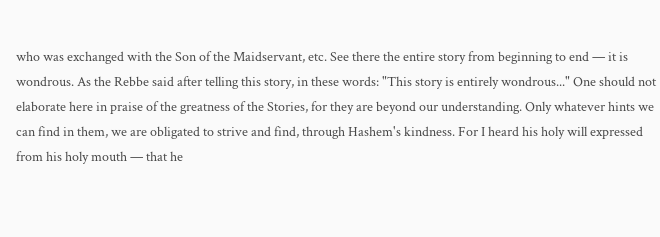who was exchanged with the Son of the Maidservant, etc. See there the entire story from beginning to end — it is wondrous. As the Rebbe said after telling this story, in these words: "This story is entirely wondrous..." One should not elaborate here in praise of the greatness of the Stories, for they are beyond our understanding. Only whatever hints we can find in them, we are obligated to strive and find, through Hashem's kindness. For I heard his holy will expressed from his holy mouth — that he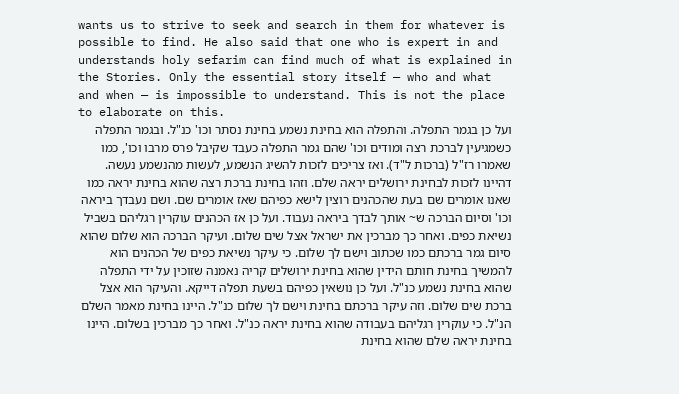wants us to strive to seek and search in them for whatever is possible to find. He also said that one who is expert in and understands holy sefarim can find much of what is explained in the Stories. Only the essential story itself — who and what and when — is impossible to understand. This is not the place to elaborate on this.
ועל כן בגמר התפלה. והתפלה הוא בחינת נשמע בחינת נסתר וכו' כנ"ל. ובגמר התפלה כשמגיעין לברכת רצה ומודים וכו' שהם גמר התפלה כעבד שקיבל פרס מרבו וכו', כמו שאמרו רז"ל (ברכות ל"ד). ואז צריכים לזכות להשיג הנשמע, לעשות מהנשמע נעשה. דהיינו לזכות לבחינת ירושלים יראה שלם. וזהו בחינת ברכת רצה שהוא בחינת יראה כמו שאנו אומרים שם בעת שהכהנים רוצין לישא כפיהם שאז אומרים שם. ושם נעבדך ביראה וכו' וסיום הברכה ש~ אותך לבדך ביראה נעבוד. ועל כן אז הכהנים עוקרין רגליהם בשביל נשיאת כפים. ואחר כך מברכין את ישראל אצל שים שלום. ועיקר הברכה הוא שלום שהוא סיום גמר ברכתם כמו שכתוב וישם לך שלום. כי עיקר נשיאת כפים של הכהנים הוא להמשיך בחינת חותם הידין שהוא בחינת ירושלים קריה נאמנה שזוכין על ידי התפלה שהוא בחינת נשמע כנ"ל. ועל כן נושאין כפיהם בשעת תפלה דייקא. והעיקר הוא אצל ברכת שים שלום. וזה עיקר ברכתם בחינת וישם לך שלום כנ"ל. היינו בחינת מאמר השלם הנ"ל. כי עוקרין רגליהם בעבודה שהוא בחינת יראה כנ"ל. ואחר כך מברכין בשלום. היינו בחינת יראה שלם שהוא בחינת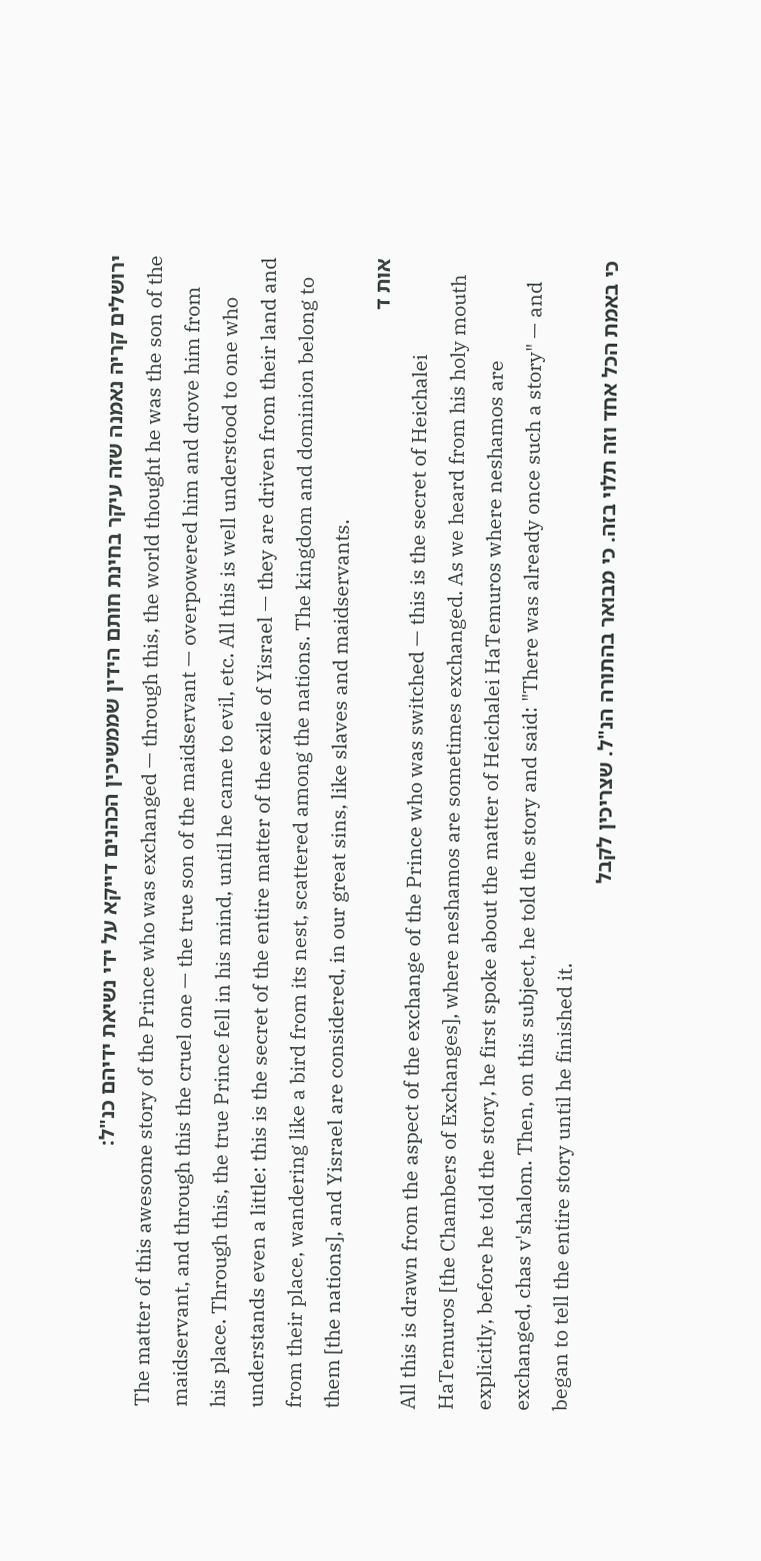ירושלים קריה נאמנה שזה עיקר בחינת חותם הידין שממשיכין הכהנים דייקא על ידי נשיאת ידיהם כנ"ל:
The matter of this awesome story of the Prince who was exchanged — through this, the world thought he was the son of the maidservant, and through this the cruel one — the true son of the maidservant — overpowered him and drove him from his place. Through this, the true Prince fell in his mind, until he came to evil, etc. All this is well understood to one who understands even a little: this is the secret of the entire matter of the exile of Yisrael — they are driven from their land and from their place, wandering like a bird from its nest, scattered among the nations. The kingdom and dominion belong to them [the nations], and Yisrael are considered, in our great sins, like slaves and maidservants.
אות ד
All this is drawn from the aspect of the exchange of the Prince who was switched — this is the secret of Heichalei HaTemuros [the Chambers of Exchanges], where neshamos are sometimes exchanged. As we heard from his holy mouth explicitly, before he told the story, he first spoke about the matter of Heichalei HaTemuros where neshamos are exchanged, chas v'shalom. Then, on this subject, he told the story and said: "There was already once such a story" — and began to tell the entire story until he finished it.
כי באמת הכל אחד וזה תלוי בזה. כי מבואר בהתורה הנ"ל. שצריכין לקבל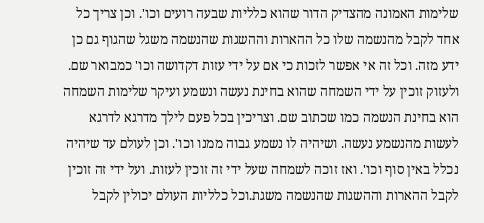שלימות האמונה מהצדיק הדור שהוא כלליות שבעה רועים וכו'. וכן צריך כל אחד לקבל מהנשמה שלו כל ההארות וההשגות שהנשמה משגל שהגוף גם כן ידע מזה. וכל זה אי אפשר לזכות כי אם על ידי עזות דקדושה וכו' כמבואר שם. ולעזוק זוכין על ידי השמחה שהוא בחינת נעשה ונשמע ועיקר שלימות השמחה הוא בחינת הנשמה כמו שכתוב שם. וצריכין בכל פעם לילך מדרגא לדרגא לעשות מהנשמע נעשה. ושיהיה לו נשמע גבוה ממנו וכו'. וכן לעולם עד שיהיה נכלל באין סוף וכו'. ואז זוכה לשמחה שעל ידי זה זוכין לעזות. ועל ידי זה זוכין לקבל ההארות וההשגות שהנשמה משגת.וכל כלליות העולם יכולין לקבל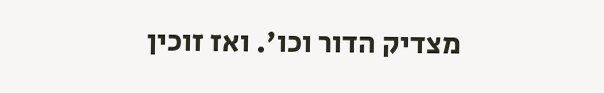מצדיק הדור וכו'. ואז זוכין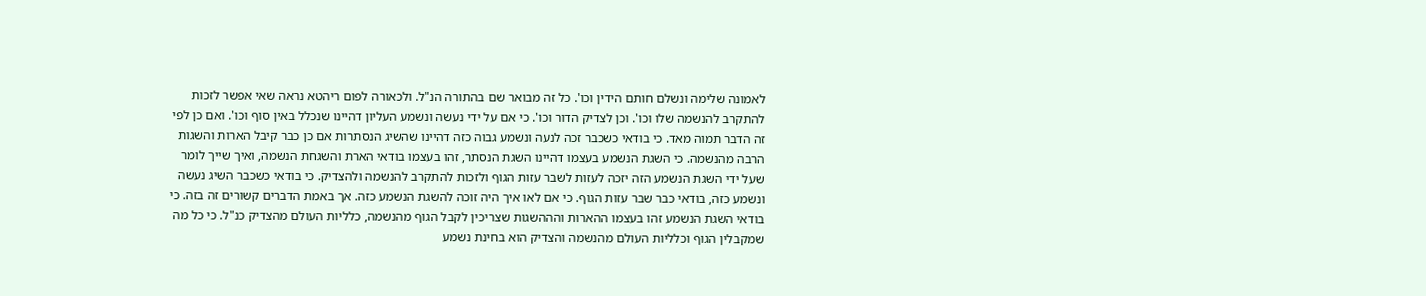לאמונה שלימה ונשלם חותם הידין וכו'. כל זה מבואר שם בהתורה הנ"ל. ולכאורה לפום ריהטא נראה שאי אפשר לזכות להתקרב להנשמה שלו וכו'. וכן לצדיק הדור וכו'. כי אם על ידי נעשה ונשמע העליון דהיינו שנכלל באין סוף וכו'. ואם כן לפי זה הדבר תמוה מאד. כי בודאי כשכבר זכה לנעה ונשמע גבוה כזה דהיינו שהשיג הנסתרות אם כן כבר קיבל הארות והשגות הרבה מהנשמה. כי השגת הנשמע בעצמו דהיינו השגת הנסתר, זהו בעצמו בודאי הארת והשגחת הנשמה, ואיך שייך לומר שעל ידי השגת הנשמע הזה יזכה לעזות לשבר עזות הגוף ולזכות להתקרב להנשמה ולהצדיק. כי בודאי כשכבר השיג נעשה ונשמע כזה, בודאי כבר שבר עזות הגוף. כי אם לאו איך היה זוכה להשגת הנשמע כזה. אך באמת הדברים קשורים זה בזה. כי בודאי השגת הנשמע זהו בעצמו ההארות והההשגות שצריכין לקבל הגוף מהנשמה, כלליות העולם מהצדיק כנ"ל. כי כל מה שמקבלין הגוף וכלליות העולם מהנשמה והצדיק הוא בחינת נשמע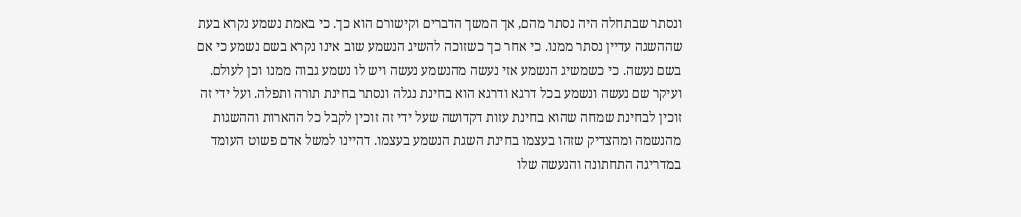ונסתר שבתחלה היה נסתר מהם, אך המשך הדברים וקישורם הוא כך. כי באמת נשמע נקרא בעת שההשגה עדיין נסתר ממנו. כי אחר כך כשזוכה להשיג הנשמע שוב אינו נקרא בשם נשמע כי אם בשם נעשה. כי כשמשיג הנשמע אזי נעשה מהנשמע נעשה ויש לו נשמע גבוה ממנו וכן לעולם. ועיקר שם נעשה ונשמע בכל דרגא ודרגא הוא בחינת נגלה ונסתר בחינת תורה ותפלה. ועל ידי זה זוכין לבחינת שמחה שהוא בחינת עזות דקדושה שעל ידי זה זוכין לקבל כל ההארות וההשגות מהנשמה ומהצדיק שזהו בעצמו בחינת השגת הנשמע בעצמו. דהיינו למשל אדם פשוט העומד במדריגה התחתונה והנעשה שלו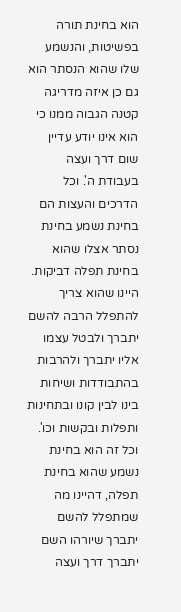הוא בחינת תורה בפשיטות, והנשמע שלו שהוא הנסתר הוא גם כן איזה מדריגה קטנה הגבוה ממנו כי הוא אינו יודע עדיין שום דרך ועצה בעבודת ה'. וכל הדרכים והעצות הם בחינת נשמע בחינת נסתר אצלו שהוא בחינת תפלה דביקות. היינו שהוא צריך להתפלל הרבה להשם יתברך ולבטל עצמו אליו יתברך ולהרבות בהתבודדות ושיחות בינו לבין קונו ובתחינות ותפלות ובקשות וכו'. וכל זה הוא בחינת נשמע שהוא בחינת תפלה, דהיינו מה שמתפלל להשם יתברך שיורהו השם יתברך דרך ועצה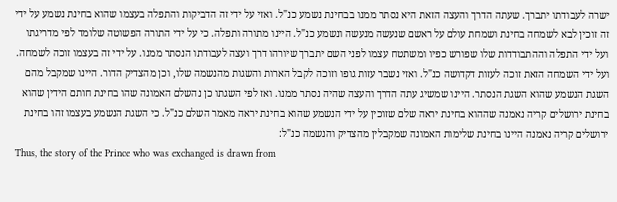ישרה לעבודתו יתברך. שעתה הדרך והעצה הזאת היא נסתר ממנו בבחינת נשמע כנ"ל. ואזי על ידי זה הדביקות והתפלה בעצמו שהוא בחינת נשמע על ידי זה זוכין לבא לשמחה בחינת ושמחת עולם על ראשם שנעשה מנעשה ונשמע כנ"ל. היינו מתורה ותפלה. כי על ידי התורה הפשוטה שלומד לפי מדריגתו ועל ידי התפלה וההתבודדות שלו שפורש כפיו ומשתטח עצמו לפני השם יתברך שיורהו דרך ועצה לעבודתו הנסתר ממנו. על ידי זה בעצמו זוכה לשמחה. ועל ידי השמחה הזאת זוכה לעזות דקדושה כנ"ל. ואזי נשבר עזות גופו וזוכה לקבל הארות והשגות מהנשמה שלו, וכן מהצדיק הדור. היינו שמקבל מהם השגת הנשמע שהוא השגת הנסתר. היינו שמשיג עתה הדרך והעצה שהיה נסתר ממנו. ואז לפי השגתו כן נהשלם האמונה שהו בחינת חותם הידין שהוא בחינת ירושלים קריה נאמנה שההוא בחינת יראה שלם שזוכין על ידי הנשמע שהוא בחינת יראה מאמר השלם כנ"ל. כי השגת הנשמע בעצמו זהו בחינת ירושלים קריה נאמנה היינו בחינת שלימות האמונה שמקבלין מהצדיק והנשמה כנ"ל:
Thus, the story of the Prince who was exchanged is drawn from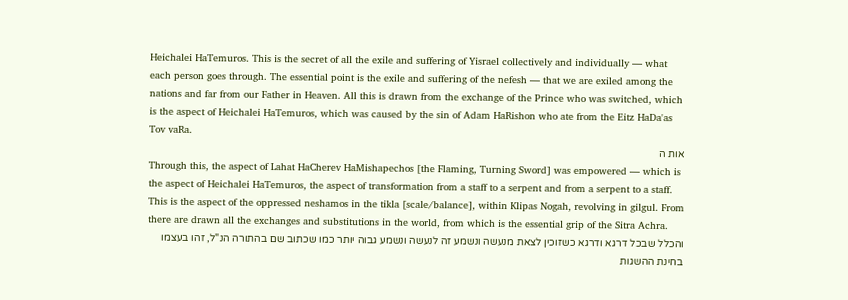Heichalei HaTemuros. This is the secret of all the exile and suffering of Yisrael collectively and individually — what each person goes through. The essential point is the exile and suffering of the nefesh — that we are exiled among the nations and far from our Father in Heaven. All this is drawn from the exchange of the Prince who was switched, which is the aspect of Heichalei HaTemuros, which was caused by the sin of Adam HaRishon who ate from the Eitz HaDa'as Tov vaRa.
אות ה
Through this, the aspect of Lahat HaCherev HaMishapechos [the Flaming, Turning Sword] was empowered — which is the aspect of Heichalei HaTemuros, the aspect of transformation from a staff to a serpent and from a serpent to a staff. This is the aspect of the oppressed neshamos in the tikla [scale/balance], within Klipas Nogah, revolving in gilgul. From there are drawn all the exchanges and substitutions in the world, from which is the essential grip of the Sitra Achra.
והכלל שבכל דרגא ודרגא כשזוכין לצאת מנעשה ונשמע זה לנעשה ונשמע גבוה יותר כמו שכתוב שם בהתורה הנ"ל, זהו בעצמו בחינת ההשגות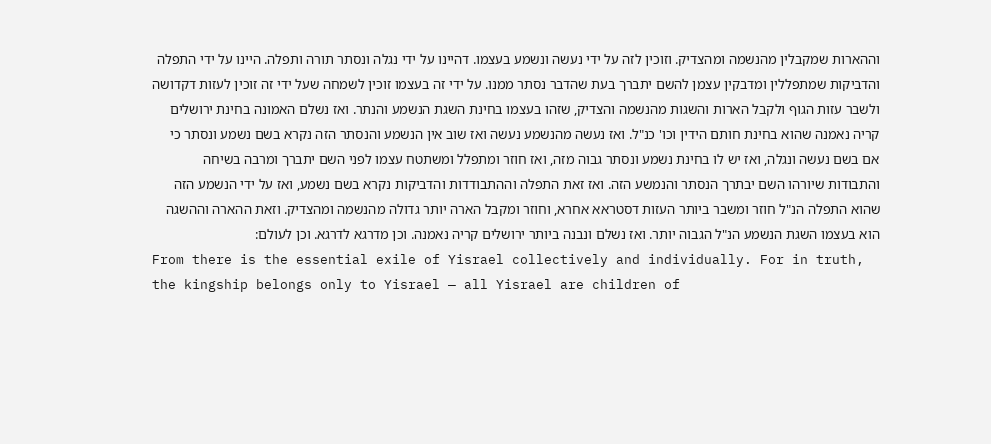וההארות שמקבלין מהנשמה ומהצדיק. וזוכין לזה על ידי נעשה ונשמע בעצמו. דהיינו על ידי נגלה ונסתר תורה ותפלה. היינו על ידי התפלה והדביקות שמתפללין ומדבקין עצמן להשם יתברך בעת שהדבר נסתר ממנו. על ידי זה בעצמו זוכין לשמחה שעל ידי זה זוכין לעזות דקדושה ולשבר עזות הגוף ולקבל הארות והשגות מהנשמה והצדיק, שזהו בעצמו בחינת השגת הנשמע והנתר. ואז נשלם האמונה בחינת ירושלים קריה נאמנה שהוא בחינת חותם הידין וכו' כנ"ל. ואז נעשה מהנשמע נעשה ואז שוב אין הנשמע והנסתר הזה נקרא בשם נשמע ונסתר כי אם בשם נעשה ונגלה, ואז יש לו בחינת נשמע ונסתר גבוה מזה, ואז חוזר ומתפלל ומשתטח עצמו לפני השם יתברך ומרבה בשיחה והתבודות שיורהו השם יבתרך הנסתר והנמשע הזה. ואז זאת התפלה וההתבודדות והדביקות נקרא בשם נשמע, ואז על ידי הנשמע הזה שהוא התפלה הנ"ל חוזר ומשבר ביותר העזות דסטראא אחרא, וחוזר ומקבל הארה יותר גדולה מהנשמה ומהצדיק. וזאת ההארה וההשגה הוא בעצמו השגת הנשמע הנ"ל הגבוה יותר. ואז נשלם ונבנה ביותר ירושלים קריה נאמנה. וכן מדרגא לדרגא. וכן לעולם:
From there is the essential exile of Yisrael collectively and individually. For in truth, the kingship belongs only to Yisrael — all Yisrael are children of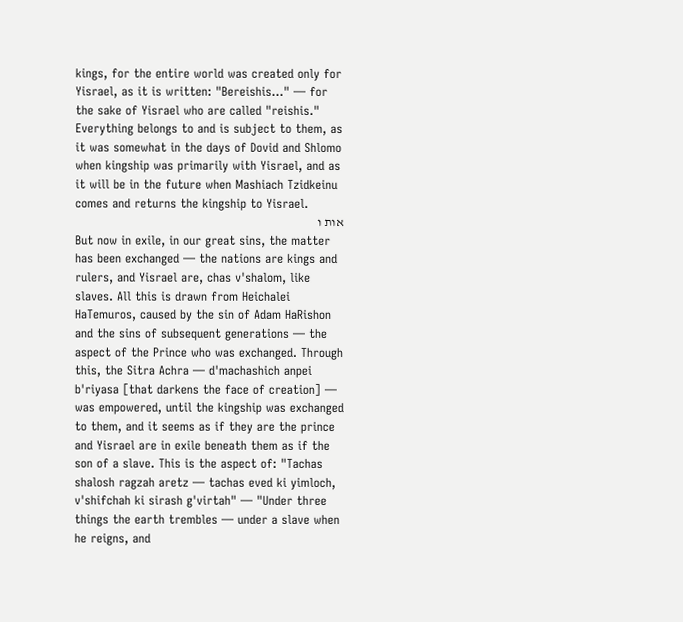kings, for the entire world was created only for Yisrael, as it is written: "Bereishis..." — for the sake of Yisrael who are called "reishis." Everything belongs to and is subject to them, as it was somewhat in the days of Dovid and Shlomo when kingship was primarily with Yisrael, and as it will be in the future when Mashiach Tzidkeinu comes and returns the kingship to Yisrael.
אות ו
But now in exile, in our great sins, the matter has been exchanged — the nations are kings and rulers, and Yisrael are, chas v'shalom, like slaves. All this is drawn from Heichalei HaTemuros, caused by the sin of Adam HaRishon and the sins of subsequent generations — the aspect of the Prince who was exchanged. Through this, the Sitra Achra — d'machashich anpei b'riyasa [that darkens the face of creation] — was empowered, until the kingship was exchanged to them, and it seems as if they are the prince and Yisrael are in exile beneath them as if the son of a slave. This is the aspect of: "Tachas shalosh ragzah aretz — tachas eved ki yimloch, v'shifchah ki sirash g'virtah" — "Under three things the earth trembles — under a slave when he reigns, and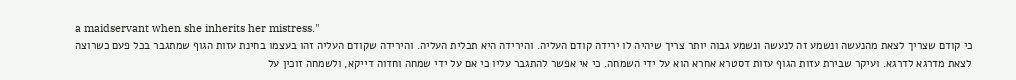a maidservant when she inherits her mistress."
כי קודם שצריך לצאת מהנעשה ונשמע זה לנעשה ונשמע גבוה יותר צריך שיהיה לו ירידה קודם העליה. והירידה היא תכלית העליה. והירידה שקודם העליה זהו בעצמו בחינת עזות הגוף שמתגבר בכל פעם כשרוצה לצאת מדרגא לדרגא. ועיקר שבירת עזות הגוף עזות דסטרא אחרא הוא על ידי השמחה. כי אי אפשר להתגבר עליו כי אם על ידי שמחה וחדוה דייקא, ולשמחה זוכין על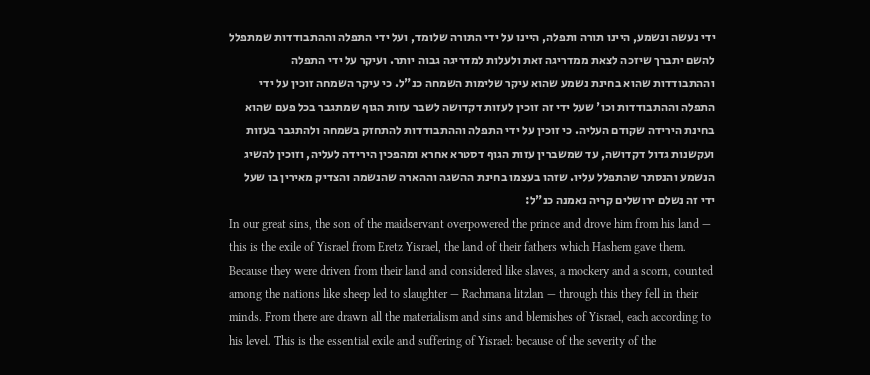ידי נעשה ונשמע, היינו תורה ותפלה, היינו על ידי התורה שלומד, ועל ידי התפלה וההתבודדות שמתפלל להשם יתברך שיזכה לצאת ממדריגה זאת ולעלות למדריגה גבוה יותר. ועיקר על ידי התפלה וההתבודדות שהוא בחינת נשמע שהוא עיקר שלימות השמחה כנ"ל. כי עיקר השמחה זוכין על ידי התפלה וההתבודדות וכו' שעל ידי זה זוכין לעזות דקדושה לשבר עזות הגוף שמתגבר בכל פעם שהוא בחינת הירידה שקודם העליה. כי זוכין על ידי התפלה וההתבודדות להתחזק בשמחה ולהתגבר בעזות ועקשנות גדול דקדושה, עד שמשברין עזות הגוף דסטרא אחרא ומהפכין הירידה לעליה, וזוכין להשיג הנשמע והנסתר שהתפלל עליו. שזהו בעצמו בחינת ההשגה וההארה שהנשמה והצדיק מאירין בו שעל ידי זה נשלם ירושלים קריה נאמנה כנ"ל:
In our great sins, the son of the maidservant overpowered the prince and drove him from his land — this is the exile of Yisrael from Eretz Yisrael, the land of their fathers which Hashem gave them. Because they were driven from their land and considered like slaves, a mockery and a scorn, counted among the nations like sheep led to slaughter — Rachmana litzlan — through this they fell in their minds. From there are drawn all the materialism and sins and blemishes of Yisrael, each according to his level. This is the essential exile and suffering of Yisrael: because of the severity of the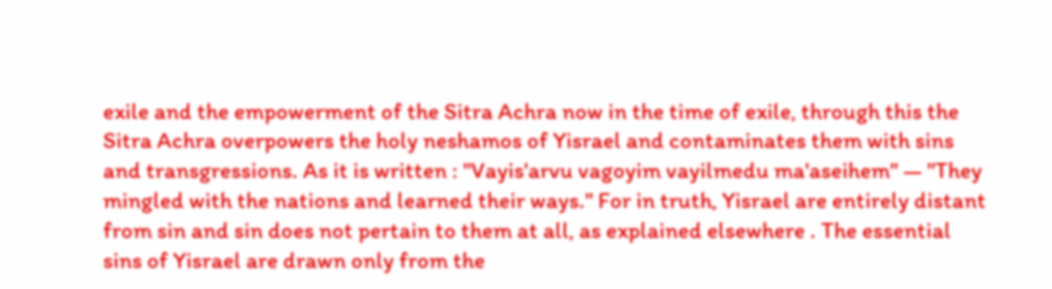exile and the empowerment of the Sitra Achra now in the time of exile, through this the Sitra Achra overpowers the holy neshamos of Yisrael and contaminates them with sins and transgressions. As it is written : "Vayis'arvu vagoyim vayilmedu ma'aseihem" — "They mingled with the nations and learned their ways." For in truth, Yisrael are entirely distant from sin and sin does not pertain to them at all, as explained elsewhere . The essential sins of Yisrael are drawn only from the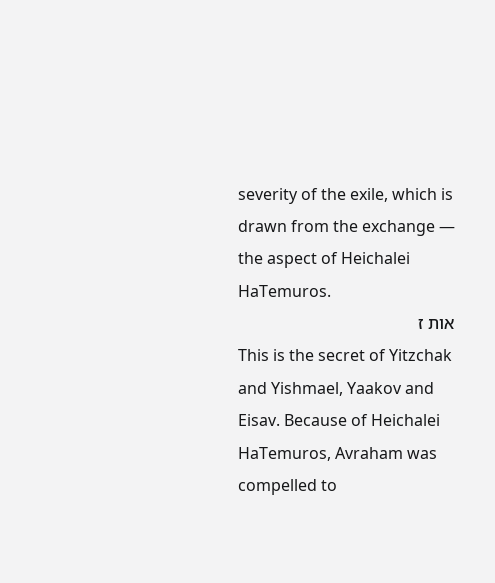severity of the exile, which is drawn from the exchange — the aspect of Heichalei HaTemuros.
אות ז
This is the secret of Yitzchak and Yishmael, Yaakov and Eisav. Because of Heichalei HaTemuros, Avraham was compelled to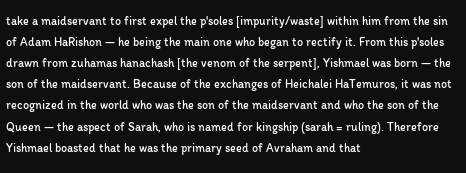take a maidservant to first expel the p'soles [impurity/waste] within him from the sin of Adam HaRishon — he being the main one who began to rectify it. From this p'soles drawn from zuhamas hanachash [the venom of the serpent], Yishmael was born — the son of the maidservant. Because of the exchanges of Heichalei HaTemuros, it was not recognized in the world who was the son of the maidservant and who the son of the Queen — the aspect of Sarah, who is named for kingship (sarah = ruling). Therefore Yishmael boasted that he was the primary seed of Avraham and that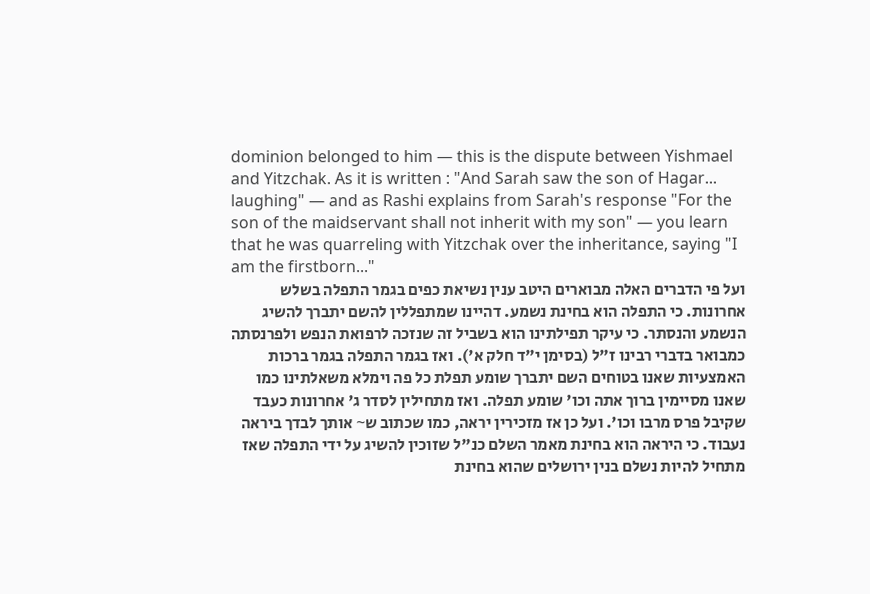dominion belonged to him — this is the dispute between Yishmael and Yitzchak. As it is written : "And Sarah saw the son of Hagar... laughing" — and as Rashi explains from Sarah's response "For the son of the maidservant shall not inherit with my son" — you learn that he was quarreling with Yitzchak over the inheritance, saying "I am the firstborn..."
ועל פי הדברים האלה מבוארים היטב ענין נשיאת כפים בגמר התפלה בשלש אחרונות. כי התפלה הוא בחינת נשמע. דהיינו שמתפללין להשם יתברך להשיג הנשמע והנסתר. כי עיקר תפילתינו הוא בשביל זה שנזכה לרפואת הנפש ולפרנסתה כמבואר בדברי רבינו ז"ל (בסימן י"ד חלק א'). ואז בגמר התפלה בגמר ברכות האמצעיות שאנו בטוחים השם יתברך שומע תפלת כל פה וימלא משאלתינו כמו שאנו מסיימין ברוך אתה וכו' שומע תפלה. ואז מתחילין לסדר ג' אחרונות כעבד שקיבל פרס מרבו וכו'. ועל כן אז מזכירין יראה, כמו שכתוב ש~ אותך לבדך ביראה נעבוד. כי היראה הוא בחינת מאמר השלם כנ"ל שזוכין להשיג על ידי התפלה שאז מתחיל להיות נשלם בנין ירושלים שהוא בחינת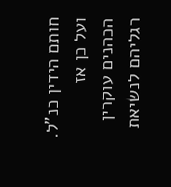חותם הידין כנ"ל. ועל כן אז הכהנים עוקרין רגליהם לנשיאת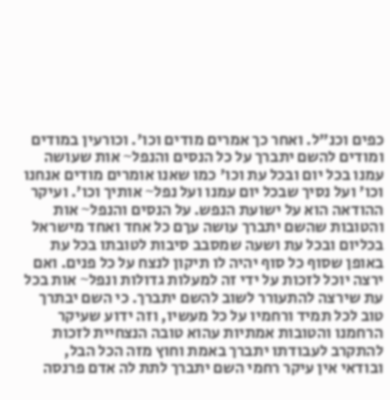כפים וכנ"ל. ואחר כך אמרים מודים וכו'. וכורעין במודים ומודים להשם יתברך על כל הנסים והנפל~ אות שעושה עמנו בכל יום ובכל עת וכו' כמו שאנו אומרים מודים אנחנו וכו' ועל נסיך שבכל יום עמנו ועל נפל~ אותיך וכו'. ועיקר ההודאה הוא על ישועת הנפש. על הנסים והנפל~ אות והטובות שהשם יתברך עושה עךם כל אחד ואחד מישראל בכליום ובכל עת ושעה שמסבב סיבות לטובתו בכל עת באופן שסוף כל סוף יהיה לו תיקון לנצח על כל פנים. ואם ירצה יוכל לזכות על ידי זה למעלות גדולות ונפל~ אות בכל עת שירצה להתעורר לשוב להשם יתברך. כי השם יבתרך טוב לכל תמיד ורחמיו על כל מעשיו, וזה ידוע שעיקר הרחמנו והטובות אמתיות עהוא טובה הנצחיית לזכות להתקרב לעבודתו יתברך באמת וחוץ מזה הכל הבל, ובודאי אין עיקר רחמי השם יתברך לתת לה אדם פרנסה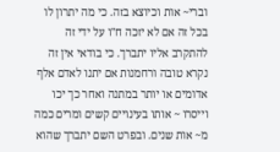וברי~ אות וכיוצא בזה. כי מה יתרון לו בכל זה אם לא יזכה ח"ו על ידי זה להתקרב אליו יתברך. כי בודאי אין זה נקרא טובה ורחמנות אם יתנו לאדם אלף אדומים או יותר במתנה ואחר כך יכו וייסרו ~ אותו בעינויים קשים ומרים כמה מ~ אות שנים. ובפרט השם יתברך שהוא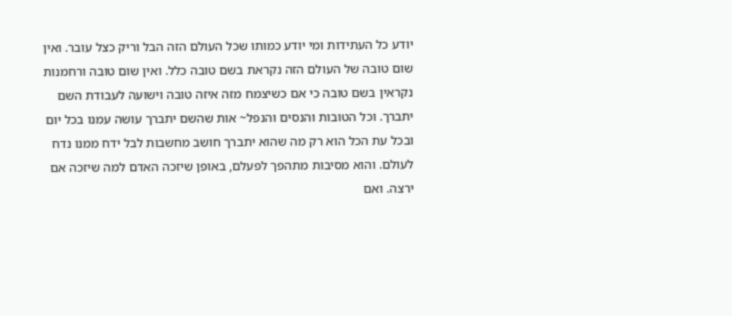יודע כל העתידות ומי יודע כמותו שכל העולם הזה הבל וריק כצל עובר. ואין שום טובה של העולם הזה נקראת בשם טובה כלל. ואין שום טובה ורחמנות נקראין בשם טובה כי אם כשיצמח מזה איזה טובה וישועה לעבודת השם יתברך. וכל הטובות והנסים והנפל~ אות שהשם יתברך עושה עמנו בכל יום ובכל עת הכל הוא רק מה שהוא יתברך חושב מחשבות לבל ידח ממנו נדח לעולם. והוא מסיבות מתהפך לפעלם, באופן שיזכה האדם למה שיזכה אם ירצה. ואם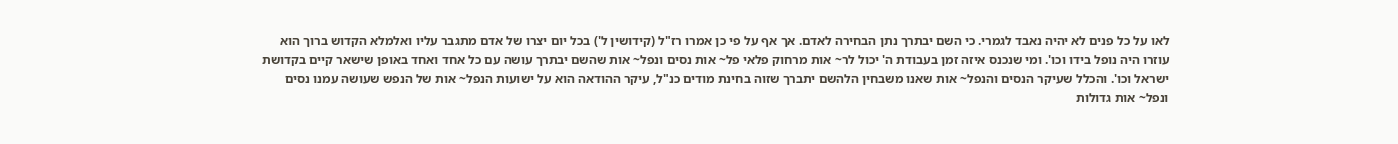לאו על כל פנים לא יהיה נאבד לגמרי. כי השם יבתרך נתן הבחירה לאדם. אך אף על פי כן אמרו רז"ל (קידושין ל') בכל יום יצרו של אדם מתגבר עליו ואלמלא הקדוש ברוך הוא עוזרו היה נופל בידו וכו'. ומי שנכנס איזה זמן בעבודת ה' יכול לר~ אות מרחוק פלאי פל~ אות נסים ונפל~ אות שהשם יבתרך עושה עם כל אחד ואחד באופן שישאר קיים בקדושת ישראל וכו'. והכלל שעיקר הנסים והנפל~ אות שאנו משבחין הלהשם יתברך שזוה בחינת מודים כנ"ל, עיקר ההודאה הוא על ישועות הנפל~ אות של הנפש שעושה עמנו נסים ונפל~ אות גדולות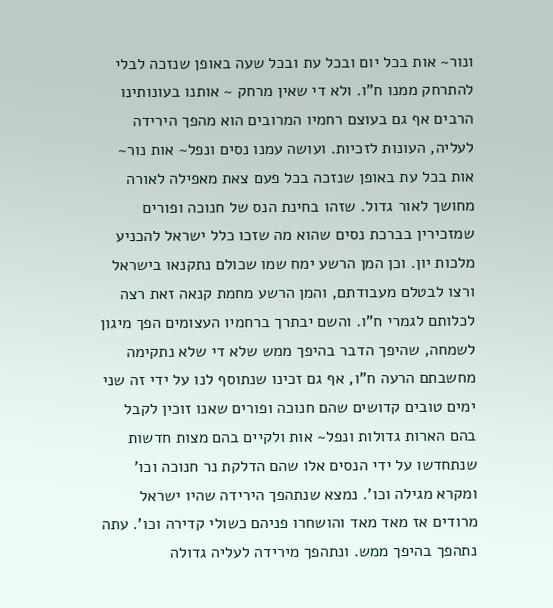ונור~ אות בכל יום ובכל עת ובכל שעה באופן שנזכה לבלי להתרחק ממנו ח"ו. ולא די שאין מרחק ~ אותנו בעונותינו הרבים אף גם בעוצם רחמיו המרובים הוא מהפך הירידה לעליה, העונות לזכיות. ועושה עמנו נסים ונפל~ אות נור~ אות בכל עת באופן שנזכה בכל פעם צאת מאפילה לאורה מחושך לאור גדול. שזהו בחינת הנס של חנוכה ופורים שמזכירין בברכת נסים שהוא מה שזכו כלל ישראל להכניע מלכות יון. וכן המן הרשע ימח שמו שכולם נתקנאו בישראל ורצו לבטלם מעבודתם, והמן הרשע מחמת קנאה זאת רצה לכלותם לגמרי ח"ו. והשם יבתרך ברחמיו העצומים הפך מיגון לשמחה, שהיפך הדבר בהיפך ממש שלא די שלא נתקימה מחשבתם הרעה ח"ו, אף גם זכינו שנתוסף לנו על ידי זה שני ימים טובים קדושים שהם חנוכה ופורים שאנו זוכין לקבל בהם הארות גדולות ונפל~ אות ולקיים בהם מצות חדשות שנתחדשו על ידי הנסים אלו שהם הדלקת נר חנוכה וכו' ומקרא מגילה וכו'. נמצא שנתהפך הירידה שהיו ישראל מרודים אז מאד מאד והושחרו פניהם כשולי קדירה וכו'. עתה נתהפך בהיפך ממש. ונתהפך מירידה לעליה גדולה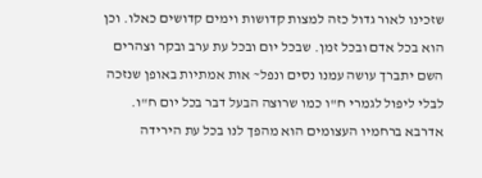שזכינו לאור גדול כזה למצות קדושות וימים קדושים כאלו. וכן הוא בכל אדם ובכל זמן. שבכל יום ובכל עת ערב ובקר וצהרים השם יתברך עושה עמנו נסים ונפל~ אות אמתיות באופן שנזכה לבלי ליפול לגמרי ח"ו כמו שרוצה הבעל דבר בכל יום ח"ו. אדרבא ברחמיו העצומים הוא מהפך לנו בכל עת הירידה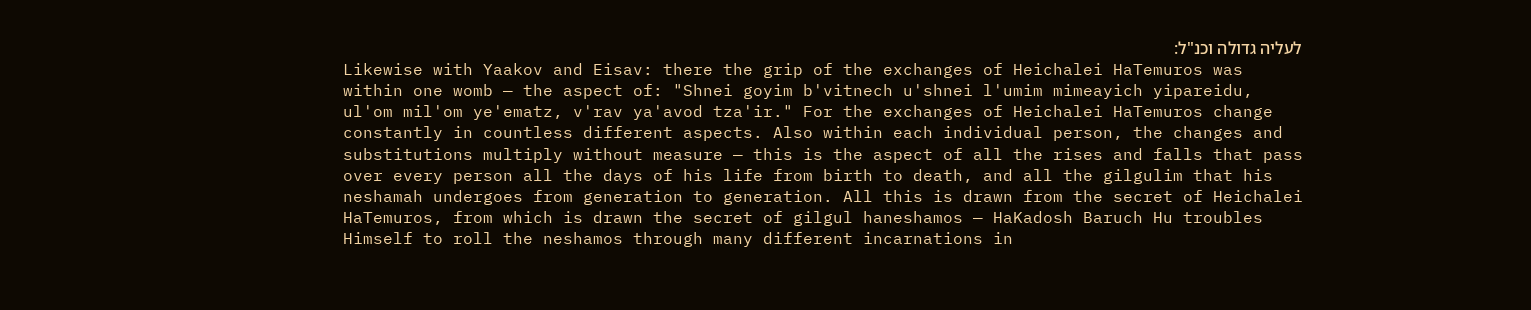לעליה גדולה וכנ"ל:
Likewise with Yaakov and Eisav: there the grip of the exchanges of Heichalei HaTemuros was within one womb — the aspect of: "Shnei goyim b'vitnech u'shnei l'umim mimeayich yipareidu, ul'om mil'om ye'ematz, v'rav ya'avod tza'ir." For the exchanges of Heichalei HaTemuros change constantly in countless different aspects. Also within each individual person, the changes and substitutions multiply without measure — this is the aspect of all the rises and falls that pass over every person all the days of his life from birth to death, and all the gilgulim that his neshamah undergoes from generation to generation. All this is drawn from the secret of Heichalei HaTemuros, from which is drawn the secret of gilgul haneshamos — HaKadosh Baruch Hu troubles Himself to roll the neshamos through many different incarnations in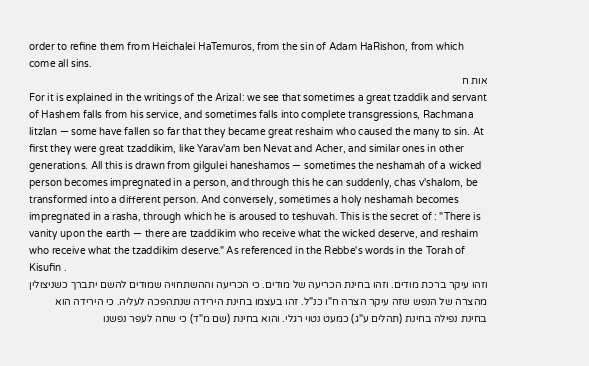order to refine them from Heichalei HaTemuros, from the sin of Adam HaRishon, from which come all sins.
אות ח
For it is explained in the writings of the Arizal: we see that sometimes a great tzaddik and servant of Hashem falls from his service, and sometimes falls into complete transgressions, Rachmana litzlan — some have fallen so far that they became great reshaim who caused the many to sin. At first they were great tzaddikim, like Yarav'am ben Nevat and Acher, and similar ones in other generations. All this is drawn from gilgulei haneshamos — sometimes the neshamah of a wicked person becomes impregnated in a person, and through this he can suddenly, chas v'shalom, be transformed into a different person. And conversely, sometimes a holy neshamah becomes impregnated in a rasha, through which he is aroused to teshuvah. This is the secret of : "There is vanity upon the earth — there are tzaddikim who receive what the wicked deserve, and reshaim who receive what the tzaddikim deserve." As referenced in the Rebbe's words in the Torah of Kisufin .
וזהו עיקר ברכת מודים. וזהו בחינת הכריעה של מודים. כי הכריעה וההשתחויה שמודים להשם יתברך כשניצולין מהצרה של הנפש שזה עיקר הצרה ח"ו כנ"ל. זהו בעצמו בחינת הירידה שנתהפכה לעליה. כי הירידה הוא בחינת נפילה בחינת (תהלים ע"ג) כמעט נטוי רגלי. והוא בחינת (שם מ"ד) כי שחה לעפר נפשנו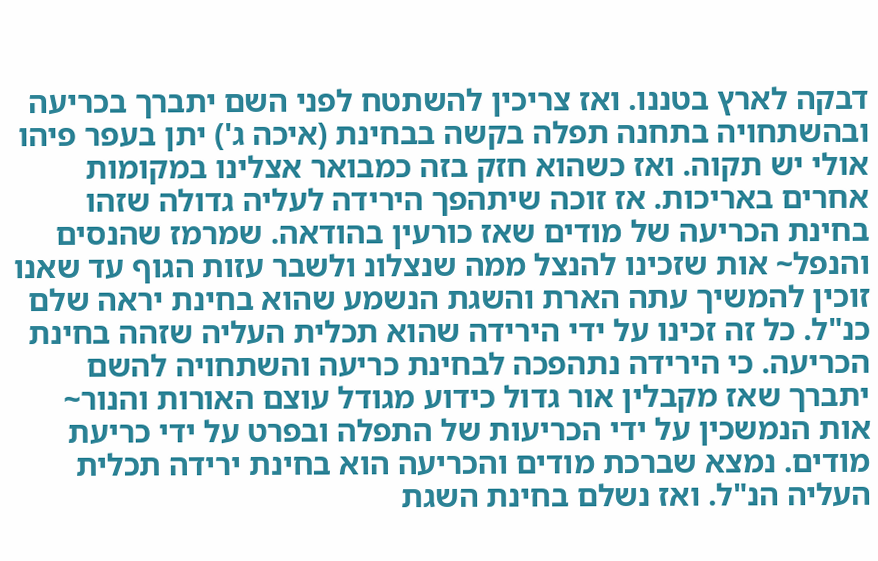דבקה לארץ בטננו. ואז צריכין להשתטח לפני השם יתברך בכריעה ובהשתחויה בתחנה תפלה בקשה בבחינת (איכה ג') יתן בעפר פיהו אולי יש תקוה. ואז כשהוא חזק בזה כמבואר אצלינו במקומות אחרים באריכות. אז זוכה שיתהפך הירידה לעליה גדולה שזהו בחינת הכריעה של מודים שאז כורעין בהודאה. שמרמז שהנסים והנפל~ אות שזכינו להנצל ממה שנצלונ ולשבר עזות הגוף עד שאנו זוכין להמשיך עתה הארת והשגת הנשמע שהוא בחינת יראה שלם כנ"ל. כל זה זכינו על ידי הירידה שהוא תכלית העליה שזהה בחינת הכריעה. כי הירידה נתהפכה לבחינת כריעה והשתחויה להשם יתברך שאז מקבלין אור גדול כידוע מגודל עוצם האורות והנור~ אות הנמשכין על ידי הכריעות של התפלה ובפרט על ידי כריעת מודים. נמצא שברכת מודים והכריעה הוא בחינת ירידה תכלית העליה הנ"ל. ואז נשלם בחינת השגת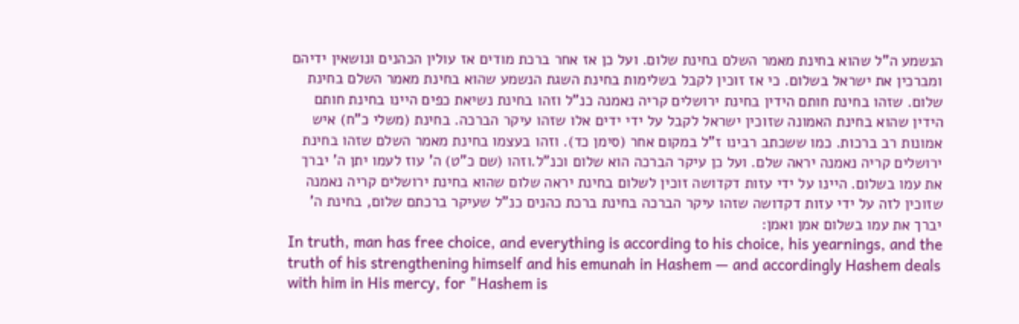הנשמע ה"ל שהוא בחינת מאמר השלם בחינת שלום. ועל כן אז אחר ברכת מודים אז עולין הכהנים ונושאין ידיהם ומברכין את ישראל בשלום. כי אז זוכין לקבל בשלימות בחינת השגת הנשמע שהוא בחינת מאמר השלם בחינת שלום. שזהו בחינת חותם הידין בחינת ירושלים קריה נאמנה כנ"ל וזהו בחינת נשיאת כפים היינו בחינת חותם הידין שהוא בחינת האמונה שזוכין ישראל לקבל על ידי ידים אלו שזהו עיקר הברכה. בחינת (משלי כ"ח) איש אמונות רב ברכות. כמו ששכתב רבינו ז"ל במקום אחר (סימן כד). וזהו בעצמו בחינת מאמר השלם שזהו בחינת ירושלים קריה נאמנה יראה שלם. ועל כן עיקר הברכה הוא שלום וכנ"ל.וזהו (שם כ"ט) ה' עוז לעמו יתן ה' יברך את עמו בשלום. היינו על ידי עזות דקדושה זוכין לשלום בחינת יראה שלום שהוא בחינת ירושלים קריה נאמנה שזוכין לזה על ידי עזות דקדושה שזהו עיקר הברכה בחינת ברכת כהנים כנ"ל שעיקר ברכתם שלום, בחינת ה' יברך את עמו בשלום אמן ואמן:
In truth, man has free choice, and everything is according to his choice, his yearnings, and the truth of his strengthening himself and his emunah in Hashem — and accordingly Hashem deals with him in His mercy, for "Hashem is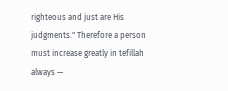righteous and just are His judgments." Therefore a person must increase greatly in tefillah always —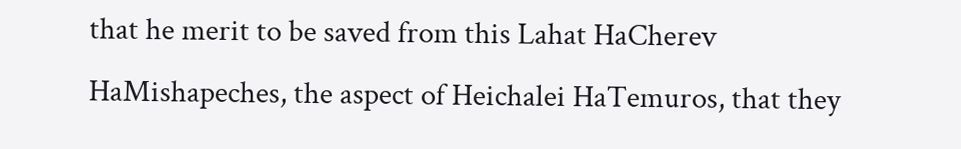that he merit to be saved from this Lahat HaCherev HaMishapeches, the aspect of Heichalei HaTemuros, that they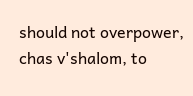should not overpower, chas v'shalom, to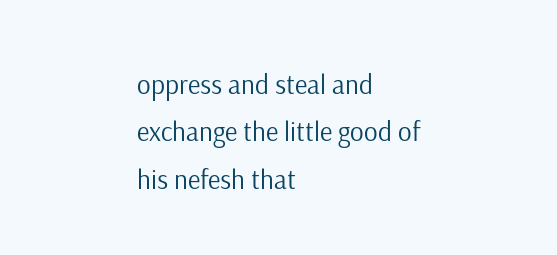oppress and steal and exchange the little good of his nefesh that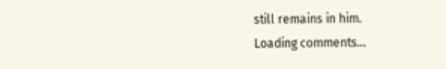still remains in him.
Loading comments…